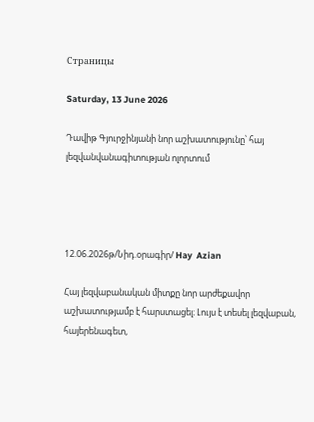Страницы

Saturday, 13 June 2026

Դավիթ Գյուրջինյանի նոր աշխատությունը՝ հայ լեզվանվանագիտության ոլորտում




12.06.2026թ/Նիդ.օրագիր/ Hay  Azian

Հայ լեզվաբանական միտքը նոր արժեքավոր աշխատությամբ է հարստացել։ Լույս է տեսել լեզվաբան, հայերենագետ,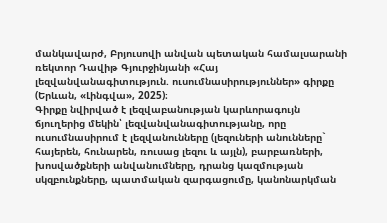մանկավարժ, Բրյուսովի անվան պետական համալսարանի ռեկտոր Դավիթ Գյուրջինյանի «Հայ լեզվանվանագիտություն. ուսումնասիրություններ» գիրքը (Երևան, «Լինգվա», 2025)։
Գիրքը նվիրված է լեզվաբանության կարևորագույն ճյուղերից մեկին՝ լեզվանվանագիտությանը, որը ուսումնասիրում է լեզվանունները (լեզուների անունները` հայերեն, հունարեն, ռուսաց լեզու և այլն), բարբառների, խոսվածքների անվանումները, դրանց կազմության սկզբունքները, պատմական զարգացումը, կանոնարկման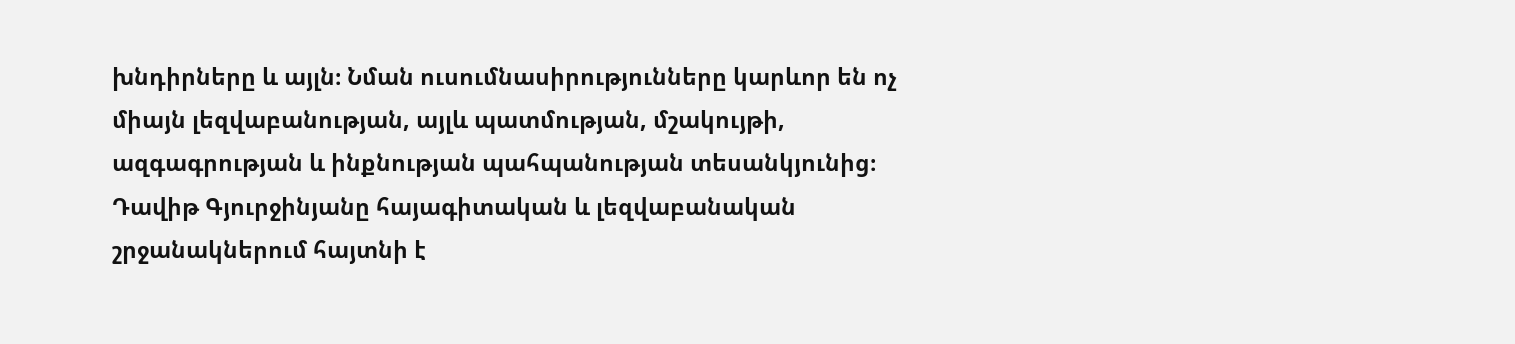խնդիրները և այլն։ Նման ուսումնասիրությունները կարևոր են ոչ միայն լեզվաբանության, այլև պատմության, մշակույթի, ազգագրության և ինքնության պահպանության տեսանկյունից։
Դավիթ Գյուրջինյանը հայագիտական և լեզվաբանական շրջանակներում հայտնի է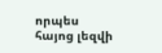որպես հայոց լեզվի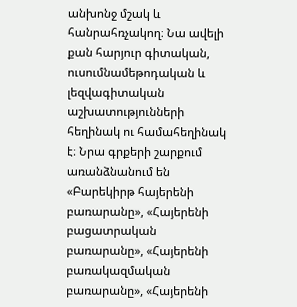անխոնջ մշակ և հանրահռչակող։ Նա ավելի քան հարյուր գիտական, ուսումնամեթոդական և լեզվագիտական աշխատությունների հեղինակ ու համահեղինակ է։ Նրա գրքերի շարքում առանձնանում են «Բարեկիրթ հայերենի բառարանը», «Հայերենի բացատրական բառարանը», «Հայերենի բառակազմական բառարանը», «Հայերենի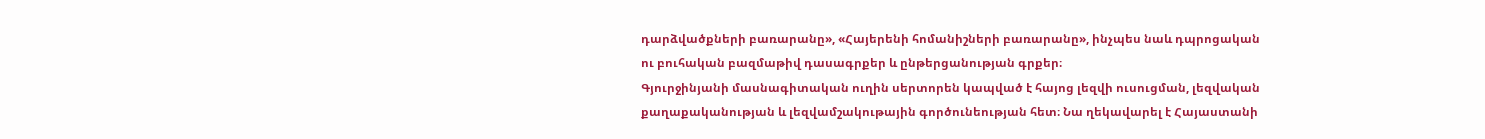դարձվածքների բառարանը», «Հայերենի հոմանիշների բառարանը», ինչպես նաև դպրոցական ու բուհական բազմաթիվ դասագրքեր և ընթերցանության գրքեր։
Գյուրջինյանի մասնագիտական ուղին սերտորեն կապված է հայոց լեզվի ուսուցման, լեզվական քաղաքականության և լեզվամշակութային գործունեության հետ։ Նա ղեկավարել է Հայաստանի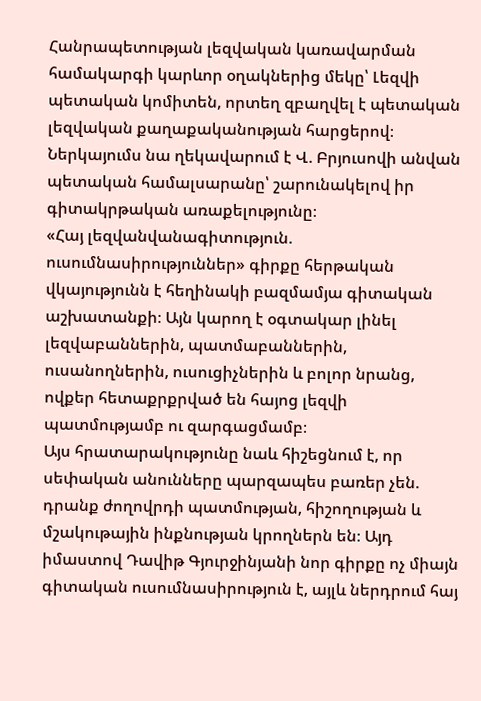Հանրապետության լեզվական կառավարման համակարգի կարևոր օղակներից մեկը՝ Լեզվի պետական կոմիտեն, որտեղ զբաղվել է պետական լեզվական քաղաքականության հարցերով։ Ներկայումս նա ղեկավարում է Վ. Բրյուսովի անվան պետական համալսարանը՝ շարունակելով իր գիտակրթական առաքելությունը։
«Հայ լեզվանվանագիտություն. ուսումնասիրություններ» գիրքը հերթական վկայությունն է հեղինակի բազմամյա գիտական աշխատանքի։ Այն կարող է օգտակար լինել լեզվաբաններին, պատմաբաններին, ուսանողներին, ուսուցիչներին և բոլոր նրանց, ովքեր հետաքրքրված են հայոց լեզվի պատմությամբ ու զարգացմամբ։
Այս հրատարակությունը նաև հիշեցնում է, որ սեփական անունները պարզապես բառեր չեն. դրանք ժողովրդի պատմության, հիշողության և մշակութային ինքնության կրողներն են։ Այդ իմաստով Դավիթ Գյուրջինյանի նոր գիրքը ոչ միայն գիտական ուսումնասիրություն է, այլև ներդրում հայ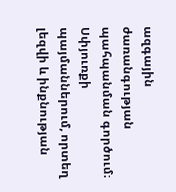ազգային ժառանգության պահպանման գործում։
Սփյուռքի պայմաններում, որտեղ լեզվի և ինքնության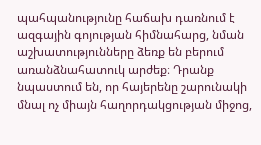պահպանությունը հաճախ դառնում է ազգային գոյության հիմնահարց, նման աշխատությունները ձեռք են բերում առանձնահատուկ արժեք։ Դրանք նպաստում են, որ հայերենը շարունակի մնալ ոչ միայն հաղորդակցության միջոց,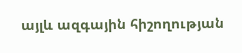այլև ազգային հիշողության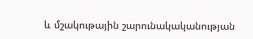և մշակութային շարունակականության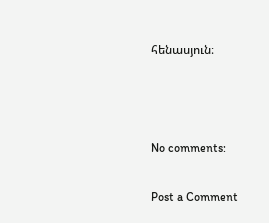հենասյուն։



No comments:

Post a Comment